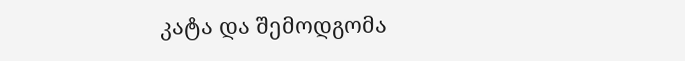კატა და შემოდგომა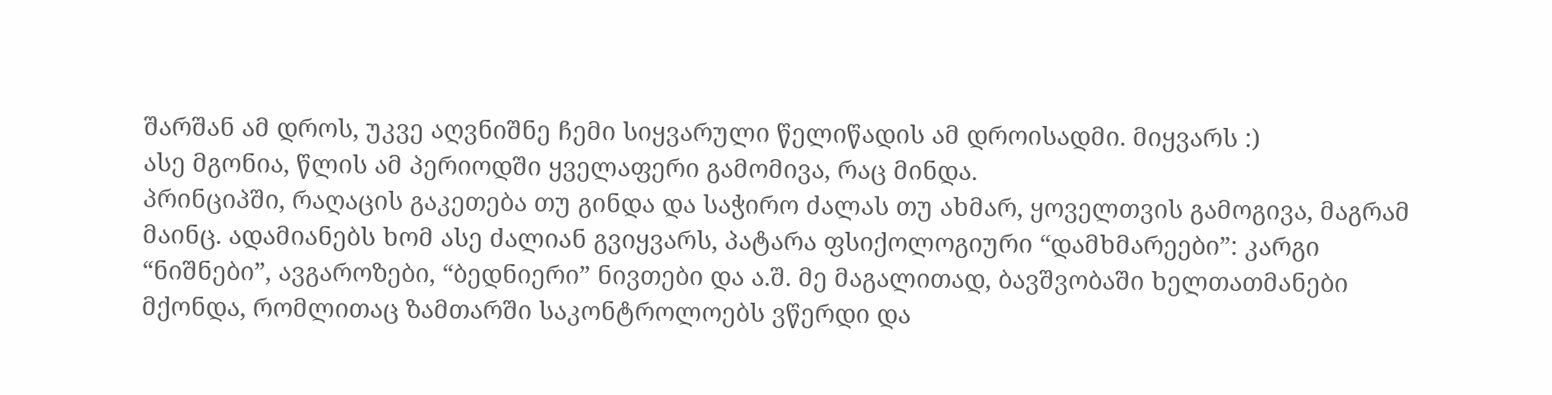შარშან ამ დროს, უკვე აღვნიშნე ჩემი სიყვარული წელიწადის ამ დროისადმი. მიყვარს :)
ასე მგონია, წლის ამ პერიოდში ყველაფერი გამომივა, რაც მინდა.
პრინციპში, რაღაცის გაკეთება თუ გინდა და საჭირო ძალას თუ ახმარ, ყოველთვის გამოგივა, მაგრამ მაინც. ადამიანებს ხომ ასე ძალიან გვიყვარს, პატარა ფსიქოლოგიური “დამხმარეები”: კარგი “ნიშნები”, ავგაროზები, “ბედნიერი” ნივთები და ა.შ. მე მაგალითად, ბავშვობაში ხელთათმანები მქონდა, რომლითაც ზამთარში საკონტროლოებს ვწერდი და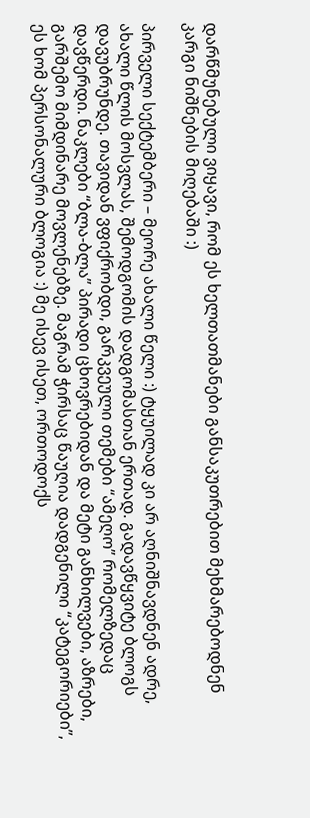დარწმუნებული ვიყავი, რომ ეს ხელთათმანები განსაკუთრებით მეხმარებოდნენ კარგი ნიშნების მიღებაში :)

პირველი სექტემბერი – მეორე ახალი წელი :) ტყუილად კი არ აღნიშნავდნენ ადრე, ახალი წლის მოსვლას, შემოდგომის დადგომასთან ერთად. გადავწყვიტე ბლოგს დავუბრუნდე. თავიდან ვფიქრობდი, გარკვეული თემები “ამეღო” რომელზედაც დავწერდი. ნაკლები “ბლა-ბლა” პირადი ცხოვრებიდან და მეტი განხილვები, აზრები, გარშემო მიმდინარე მოვლენებზე. მაგრამ ჭირსაც წაუღია დადგენილი “კატეგორიები”, ეს ხომ პერსონალური ბლოგია :) მე ისევ ისეთ, ორთოდოქს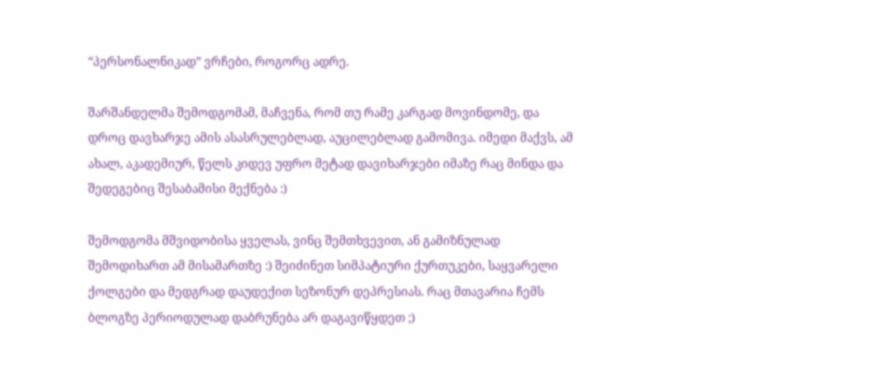“პერსონალნიკად” ვრჩები, როგორც ადრე.

შარშანდელმა შემოდგომამ, მაჩვენა, რომ თუ რამე კარგად მოვინდომე, და დროც დავხარჯე ამის ასასრულებლად, აუცილებლად გამომივა. იმედი მაქვს, ამ ახალ, აკადემიურ, წელს კიდევ უფრო მეტად დავიხარჯები იმაზე რაც მინდა და შედეგებიც შესაბამისი მექნება :)

შემოდგომა მშვიდობისა ყველას, ვინც შემთხვევით, ან გამიზნულად შემოდიხართ ამ მისამართზე :) შეიძინეთ სიმპატიური ქურთუკები, საყვარელი ქოლგები და მედგრად დაუდექით სეზონურ დეპრესიას. რაც მთავარია ჩემს ბლოგზე პერიოდულად დაბრუნება არ დაგავიწყდეთ ;)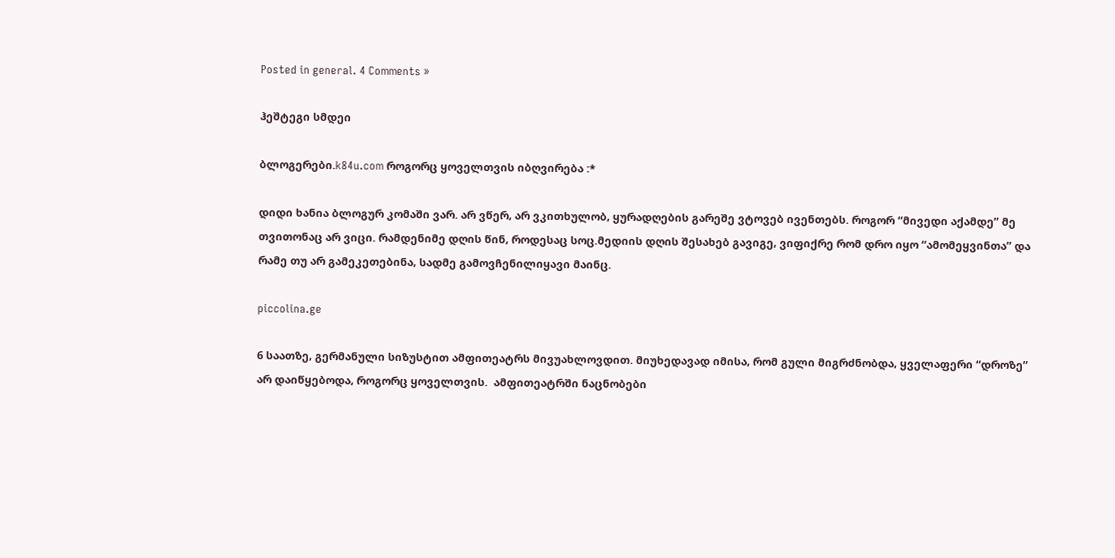Posted in general. 4 Comments »

ჰეშტეგი სმდეი

ბლოგერები.k84u.com როგორც ყოველთვის იბღვირება :*

დიდი ხანია ბლოგურ კომაში ვარ. არ ვწერ, არ ვკითხულობ, ყურადღების გარეშე ვტოვებ ივენთებს. როგორ “მივედი აქამდე” მე თვითონაც არ ვიცი. რამდენიმე დღის წინ, როდესაც სოც.მედიის დღის შესახებ გავიგე, ვიფიქრე რომ დრო იყო “ამომეყვინთა” და რამე თუ არ გამეკეთებინა, სადმე გამოვჩენილიყავი მაინც.

piccolina.ge

6 საათზე, გერმანული სიზუსტით ამფითეატრს მივუახლოვდით. მიუხედავად იმისა, რომ გული მიგრძნობდა, ყველაფერი “დროზე” არ დაიწყებოდა, როგორც ყოველთვის.  ამფითეატრში ნაცნობები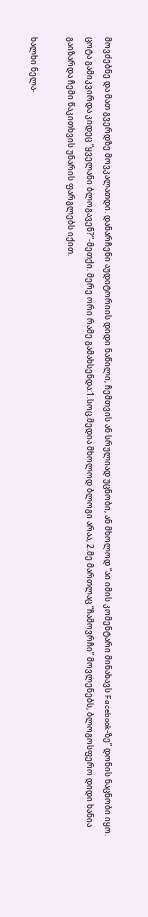მოვძებნე და მათ გვერდზე მოვკალათდი. დანარჩენი აუდიტორიის დიდი ნაწილი, ჩემთვის ან სრულიად უცნობი, ან მხოლოდ “აი იმის კომენტარი მინახავს Facebook-ზე” დონის ნაცნობი იყო.  ცოტა გამიკვირდა კიდეც “ყველანი ბლოგავენ?”-მეთქი. მერე ორი რამე გამახსენდა:1.სოც.მედია მხოლოდ ბლოგი არაა, 2.მე მართლაც “ჩამოვრჩი” მოვლენებს, ბლოგოსფერო დიდი ხანია გაიზარდა ჩემი წაკითხვის უნარის ფარგლებს იქით.

ხალხი ნელა-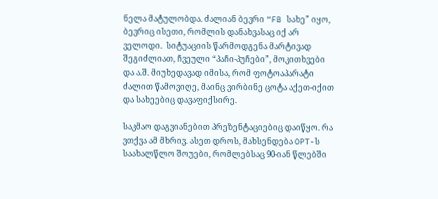ნელა მატულობდა. ძალიან ბევრი “FB სახე” იყო, ბევრიც ისეთი, რომლის დანახვასაც იქ არ ველოდი.  სიტუაციის წარმოდგენა მარტივად შეგიძლიათ, ჩვეული “პაჩი-პუჩები”, მოკითხვები და ა.შ. მიუხედავად იმისა, რომ ფოტოაპარატი ძალით წამოვიღე, მაინც ვირბინე ცოტა აქეთ-იქით და სახეებიც დავაფიქსირე.

საკმაო დაგვიანებით პრეზენტაციებიც დაიწყო. რა ვთქვა ამ მხრივ. ასეთ დროს, მახსენდება OPT-ს საახალწლო შოუები, რომლებსაც 90-იან წლებში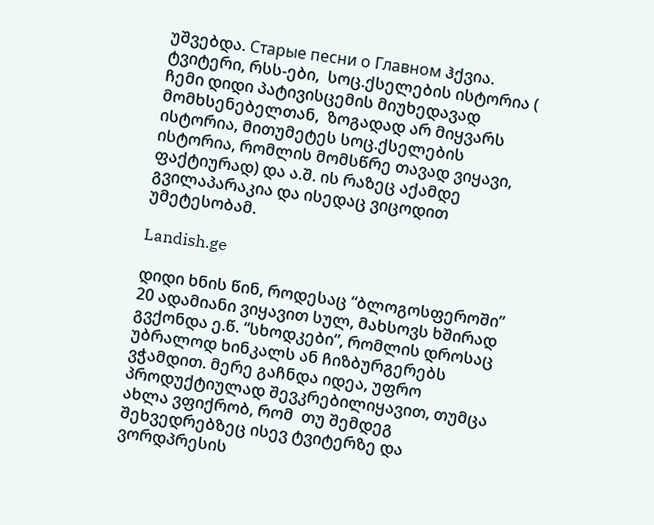უშვებდა. Старые песни о Главном ჰქვია.  ტვიტერი, რსს-ები,  სოც.ქსელების ისტორია ( ჩემი დიდი პატივისცემის მიუხედავად მომხსენებელთან,  ზოგადად არ მიყვარს ისტორია, მითუმეტეს სოც.ქსელების ისტორია, რომლის მომსწრე თავად ვიყავი, ფაქტიურად) და ა.შ. ის რაზეც აქამდე გვილაპარაკია და ისედაც ვიცოდით უმეტესობამ.

Landish.ge

დიდი ხნის წინ, როდესაც “ბლოგოსფეროში” 20 ადამიანი ვიყავით სულ, მახსოვს ხშირად გვქონდა ე.წ. “სხოდკები”, რომლის დროსაც უბრალოდ ხინკალს ან ჩიზბურგერებს ვჭამდით. მერე გაჩნდა იდეა, უფრო პროდუქტიულად შევკრებილიყავით, თუმცა ახლა ვფიქრობ, რომ  თუ შემდეგ შეხვედრებზეც ისევ ტვიტერზე და ვორდპრესის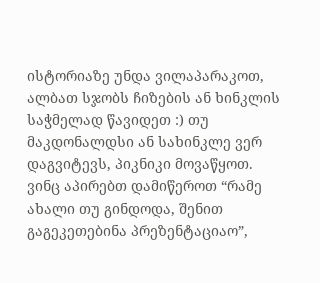ისტორიაზე უნდა ვილაპარაკოთ, ალბათ სჯობს ჩიზების ან ხინკლის საჭმელად წავიდეთ :) თუ მაკდონალდსი ან სახინკლე ვერ დაგვიტევს, პიკნიკი მოვაწყოთ.
ვინც აპირებთ დამიწეროთ “რამე ახალი თუ გინდოდა, შენით გაგეკეთებინა პრეზენტაციაო”,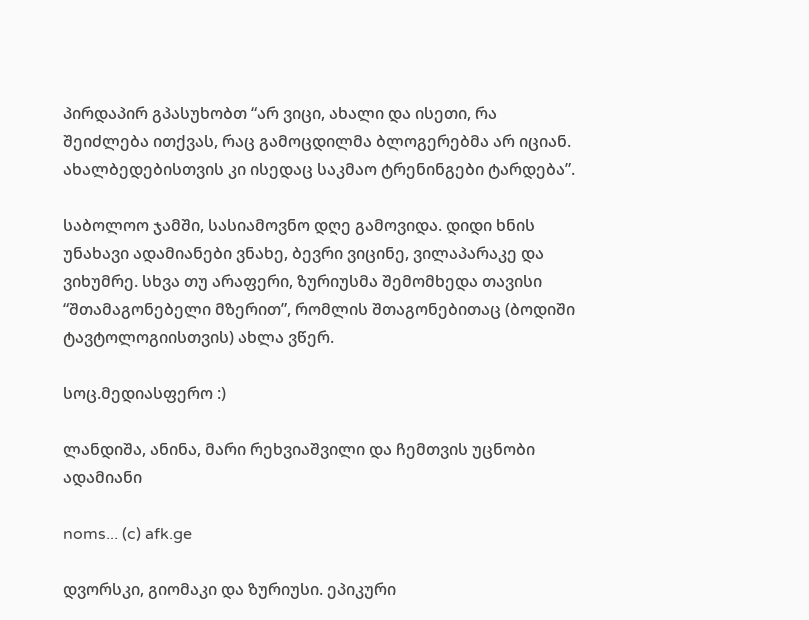პირდაპირ გპასუხობთ “არ ვიცი, ახალი და ისეთი, რა შეიძლება ითქვას, რაც გამოცდილმა ბლოგერებმა არ იციან. ახალბედებისთვის კი ისედაც საკმაო ტრენინგები ტარდება”.

საბოლოო ჯამში, სასიამოვნო დღე გამოვიდა. დიდი ხნის უნახავი ადამიანები ვნახე, ბევრი ვიცინე, ვილაპარაკე და ვიხუმრე. სხვა თუ არაფერი, ზურიუსმა შემომხედა თავისი “შთამაგონებელი მზერით”, რომლის შთაგონებითაც (ბოდიში ტავტოლოგიისთვის) ახლა ვწერ.

სოც.მედიასფერო :)

ლანდიშა, ანინა, მარი რეხვიაშვილი და ჩემთვის უცნობი ადამიანი

noms... (c) afk.ge

დვორსკი, გიომაკი და ზურიუსი. ეპიკური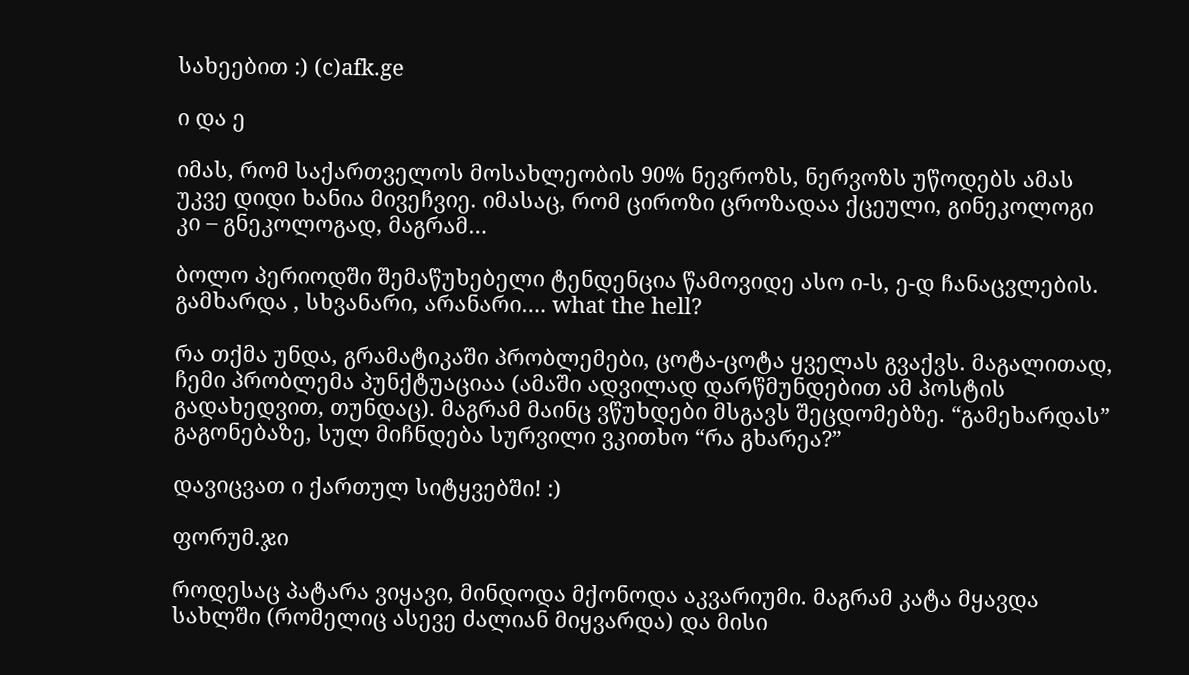სახეებით :) (c)afk.ge

ი და ე

იმას, რომ საქართველოს მოსახლეობის 90% ნევროზს, ნერვოზს უწოდებს ამას უკვე დიდი ხანია მივეჩვიე. იმასაც, რომ ციროზი ცროზადაა ქცეული, გინეკოლოგი კი – გნეკოლოგად, მაგრამ…

ბოლო პერიოდში შემაწუხებელი ტენდენცია წამოვიდე ასო ი-ს, ე-დ ჩანაცვლების.
გამხარდა , სხვანარი, არანარი…. what the hell?

რა თქმა უნდა, გრამატიკაში პრობლემები, ცოტა-ცოტა ყველას გვაქვს. მაგალითად, ჩემი პრობლემა პუნქტუაციაა (ამაში ადვილად დარწმუნდებით ამ პოსტის გადახედვით, თუნდაც). მაგრამ მაინც ვწუხდები მსგავს შეცდომებზე. “გამეხარდას” გაგონებაზე, სულ მიჩნდება სურვილი ვკითხო “რა გხარეა?”

დავიცვათ ი ქართულ სიტყვებში! :)

ფორუმ.ჯი

როდესაც პატარა ვიყავი, მინდოდა მქონოდა აკვარიუმი. მაგრამ კატა მყავდა სახლში (რომელიც ასევე ძალიან მიყვარდა) და მისი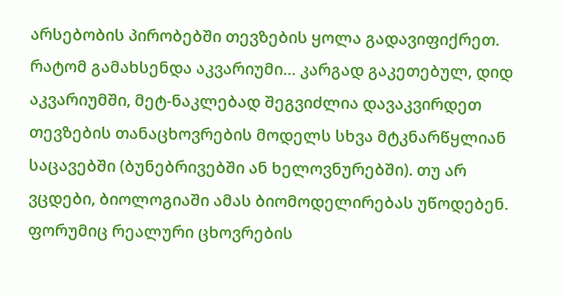არსებობის პირობებში თევზების ყოლა გადავიფიქრეთ.
რატომ გამახსენდა აკვარიუმი… კარგად გაკეთებულ, დიდ აკვარიუმში, მეტ-ნაკლებად შეგვიძლია დავაკვირდეთ თევზების თანაცხოვრების მოდელს სხვა მტკნარწყლიან საცავებში (ბუნებრივებში ან ხელოვნურებში). თუ არ ვცდები, ბიოლოგიაში ამას ბიომოდელირებას უწოდებენ.
ფორუმიც რეალური ცხოვრების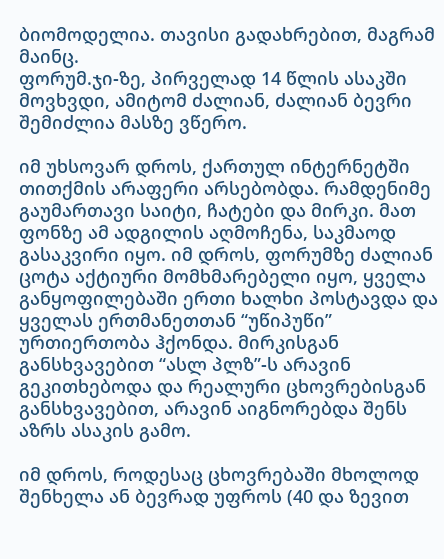ბიომოდელია. თავისი გადახრებით, მაგრამ მაინც.
ფორუმ.ჯი-ზე, პირველად 14 წლის ასაკში მოვხვდი, ამიტომ ძალიან, ძალიან ბევრი შემიძლია მასზე ვწერო.

იმ უხსოვარ დროს, ქართულ ინტერნეტში თითქმის არაფერი არსებობდა. რამდენიმე გაუმართავი საიტი, ჩატები და მირკი. მათ ფონზე ამ ადგილის აღმოჩენა, საკმაოდ გასაკვირი იყო. იმ დროს, ფორუმზე ძალიან ცოტა აქტიური მომხმარებელი იყო, ყველა განყოფილებაში ერთი ხალხი პოსტავდა და ყველას ერთმანეთთან “უწიპუწი” ურთიერთობა ჰქონდა. მირკისგან განსხვავებით “ასლ პლზ”-ს არავინ გეკითხებოდა და რეალური ცხოვრებისგან განსხვავებით, არავინ აიგნორებდა შენს აზრს ასაკის გამო.

იმ დროს, როდესაც ცხოვრებაში მხოლოდ შენხელა ან ბევრად უფროს (40 და ზევით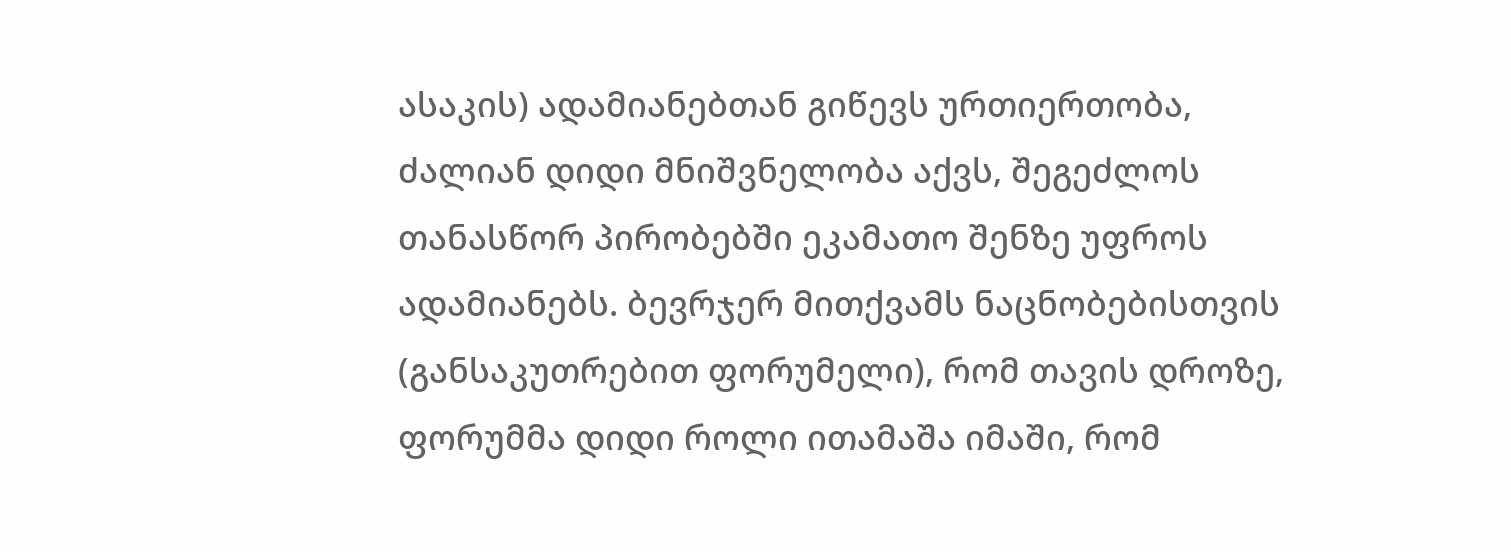ასაკის) ადამიანებთან გიწევს ურთიერთობა,  ძალიან დიდი მნიშვნელობა აქვს, შეგეძლოს თანასწორ პირობებში ეკამათო შენზე უფროს ადამიანებს. ბევრჯერ მითქვამს ნაცნობებისთვის (განსაკუთრებით ფორუმელი), რომ თავის დროზე, ფორუმმა დიდი როლი ითამაშა იმაში, რომ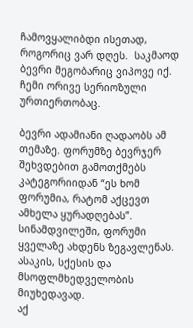ჩამოვყალიბდი ისეთად, როგორიც ვარ დღეს.  საკმაოდ ბევრი მეგობარიც ვიპოვე იქ. ჩემი ორივე სერიოზული ურთიერთობაც.

ბევრი ადამიანი ღადაობს ამ თემაზე. ფორუმზე ბევრჯერ შეხვდებით გამოთქმებს კატეგორიიდან “ეს ხომ ფორუმია, რატომ აქცევთ ამხელა ყურადღებას”. სინამდვილეში, ფორუმი ყველაზე ახდენს ზეგავლენას. ასაკის, სქესის და მსოფლმხედველობის მიუხედავად.
აქ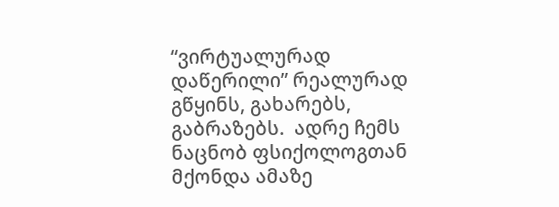“ვირტუალურად დაწერილი” რეალურად გწყინს, გახარებს, გაბრაზებს.  ადრე ჩემს ნაცნობ ფსიქოლოგთან მქონდა ამაზე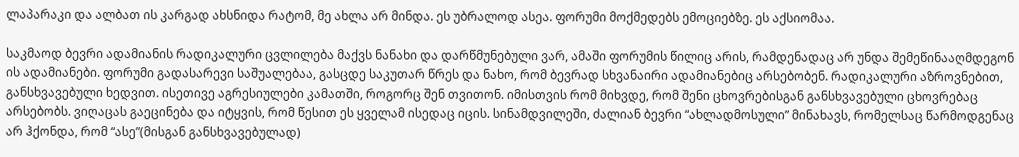ლაპარაკი და ალბათ ის კარგად ახსნიდა რატომ, მე ახლა არ მინდა. ეს უბრალოდ ასეა. ფორუმი მოქმედებს ემოციებზე. ეს აქსიომაა.

საკმაოდ ბევრი ადამიანის რადიკალური ცვლილება მაქვს ნანახი და დარწმუნებული ვარ, ამაში ფორუმის წილიც არის, რამდენადაც არ უნდა შემეწინააღმდეგონ ის ადამიანები. ფორუმი გადასარევი საშუალებაა, გასცდე საკუთარ წრეს და ნახო, რომ ბევრად სხვანაირი ადამიანებიც არსებობენ. რადიკალური აზროვნებით, განსხვავებული ხედვით. ისეთივე აგრესიულები კამათში, როგორც შენ თვითონ. იმისთვის რომ მიხვდე, რომ შენი ცხოვრებისგან განსხვავებული ცხოვრებაც არსებობს. ვიღაცას გაეცინება და იტყვის, რომ წესით ეს ყველამ ისედაც იცის. სინამდვილეში, ძალიან ბევრი “ახლადმოსული” მინახავს, რომელსაც წარმოდგენაც არ ჰქონდა, რომ “ასე”(მისგან განსხვავებულად)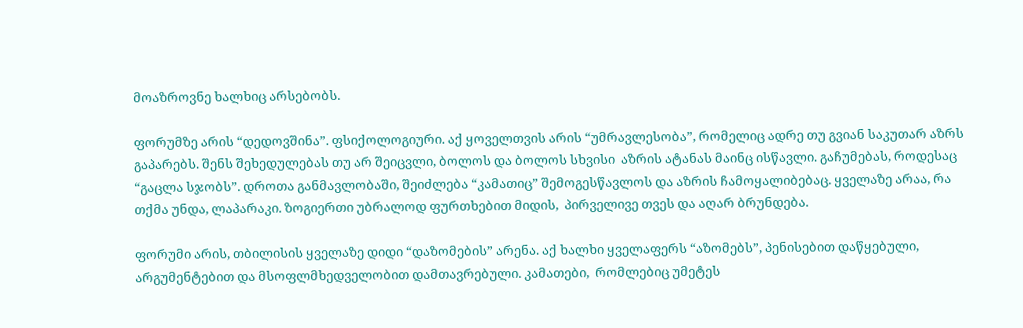მოაზროვნე ხალხიც არსებობს.

ფორუმზე არის “დედოვშინა”. ფსიქოლოგიური. აქ ყოველთვის არის “უმრავლესობა”, რომელიც ადრე თუ გვიან საკუთარ აზრს გაპარებს. შენს შეხედულებას თუ არ შეიცვლი, ბოლოს და ბოლოს სხვისი  აზრის ატანას მაინც ისწავლი. გაჩუმებას, როდესაც “გაცლა სჯობს”. დროთა განმავლობაში, შეიძლება “კამათიც” შემოგესწავლოს და აზრის ჩამოყალიბებაც. ყველაზე არაა, რა თქმა უნდა, ლაპარაკი. ზოგიერთი უბრალოდ ფურთხებით მიდის,  პირველივე თვეს და აღარ ბრუნდება.

ფორუმი არის, თბილისის ყველაზე დიდი “დაზომების” არენა. აქ ხალხი ყველაფერს “აზომებს”, პენისებით დაწყებული, არგუმენტებით და მსოფლმხედველობით დამთავრებული. კამათები,  რომლებიც უმეტეს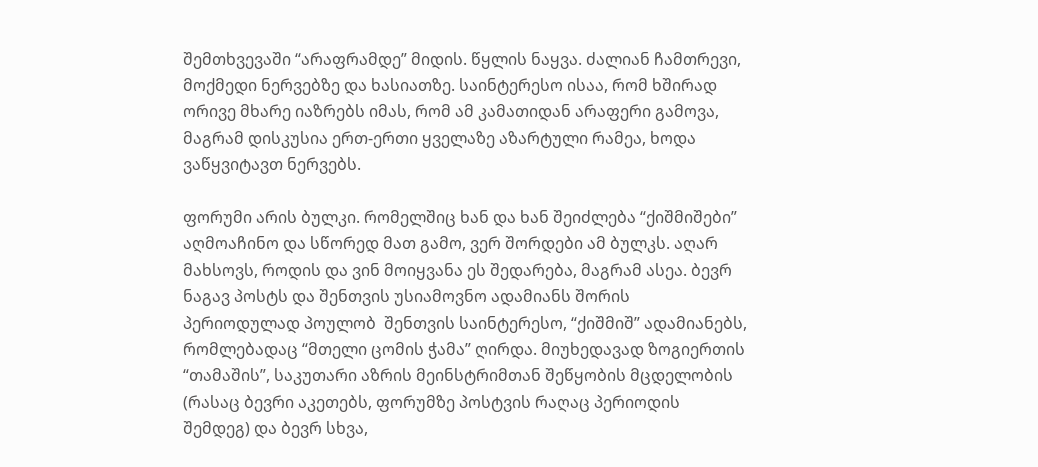შემთხვევაში “არაფრამდე” მიდის. წყლის ნაყვა. ძალიან ჩამთრევი, მოქმედი ნერვებზე და ხასიათზე. საინტერესო ისაა, რომ ხშირად ორივე მხარე იაზრებს იმას, რომ ამ კამათიდან არაფერი გამოვა, მაგრამ დისკუსია ერთ-ერთი ყველაზე აზარტული რამეა, ხოდა ვაწყვიტავთ ნერვებს.

ფორუმი არის ბულკი. რომელშიც ხან და ხან შეიძლება “ქიშმიშები” აღმოაჩინო და სწორედ მათ გამო, ვერ შორდები ამ ბულკს. აღარ მახსოვს, როდის და ვინ მოიყვანა ეს შედარება, მაგრამ ასეა. ბევრ ნაგავ პოსტს და შენთვის უსიამოვნო ადამიანს შორის პერიოდულად პოულობ  შენთვის საინტერესო, “ქიშმიშ” ადამიანებს, რომლებადაც “მთელი ცომის ჭამა” ღირდა. მიუხედავად ზოგიერთის “თამაშის”, საკუთარი აზრის მეინსტრიმთან შეწყობის მცდელობის (რასაც ბევრი აკეთებს, ფორუმზე პოსტვის რაღაც პერიოდის შემდეგ) და ბევრ სხვა,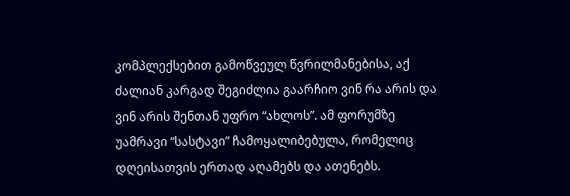კომპლექსებით გამოწვეულ წვრილმანებისა, აქ ძალიან კარგად შეგიძლია გაარჩიო ვინ რა არის და ვინ არის შენთან უფრო “ახლოს”. ამ ფორუმზე უამრავი “სასტავი” ჩამოყალიბებულა, რომელიც დღეისათვის ერთად აღამებს და ათენებს.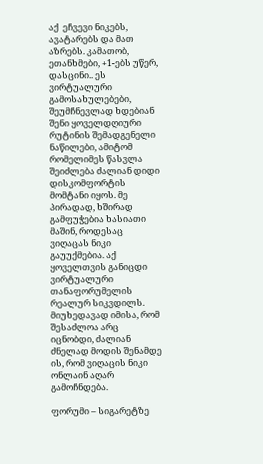აქ  ეჩვევი ნიკებს, ავატარებს და მათ აზრებს. კამათობ, ეთანხმები, +1-ებს უწერ, დასცინი.. ეს ვირტუალური გამოსახულებები, შეუმჩნევლად ხდებიან შენი ყოველდღიური რუტინის შემადგენელი ნაწილები, ამიტომ რომელიმეს წასვლა შეიძლება ძალიან დიდი დისკომფორტის მომტანი იყოს. მე პირადად, ხშირად გამფუჭებია ხასიათი მაშინ, როდესაც ვიღაცას ნიკი გაუუქმებია. აქ ყოველთვის განიცდი ვირტუალური თანაფორუმელის რეალურ სიკვდილს. მიუხედავად იმისა, რომ შესაძლოა არც იცნობდი, ძალიან ძნელად მოდის შენამდე ის, რომ ვიღაცის ნიკი ონლაინ აღარ გამოჩნდება.

ფორუმი – სიგარეტზე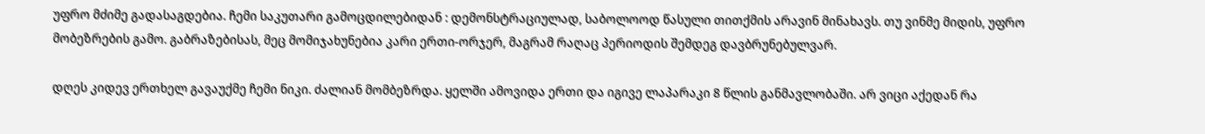უფრო მძიმე გადასაგდებია. ჩემი საკუთარი გამოცდილებიდან : დემონსტრაციულად, საბოლოოდ წასული თითქმის არავინ მინახავს. თუ ვინმე მიდის, უფრო მობეზრების გამო. გაბრაზებისას, მეც მომიჯახუნებია კარი ერთი-ორჯერ, მაგრამ რაღაც პერიოდის შემდეგ დავბრუნებულვარ.

დღეს კიდევ ერთხელ გავაუქმე ჩემი ნიკი. ძალიან მომბეზრდა. ყელში ამოვიდა ერთი და იგივე ლაპარაკი 8 წლის განმავლობაში. არ ვიცი აქედან რა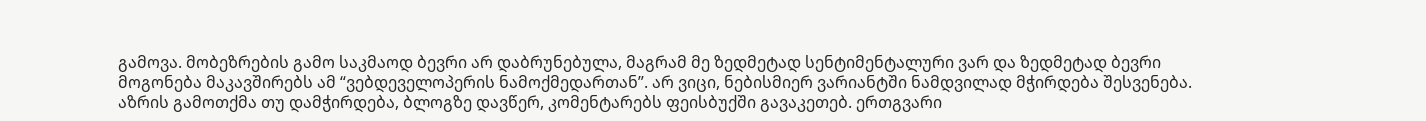გამოვა. მობეზრების გამო საკმაოდ ბევრი არ დაბრუნებულა, მაგრამ მე ზედმეტად სენტიმენტალური ვარ და ზედმეტად ბევრი მოგონება მაკავშირებს ამ “ვებდეველოპერის ნამოქმედართან”. არ ვიცი, ნებისმიერ ვარიანტში ნამდვილად მჭირდება შესვენება.
აზრის გამოთქმა თუ დამჭირდება, ბლოგზე დავწერ, კომენტარებს ფეისბუქში გავაკეთებ. ერთგვარი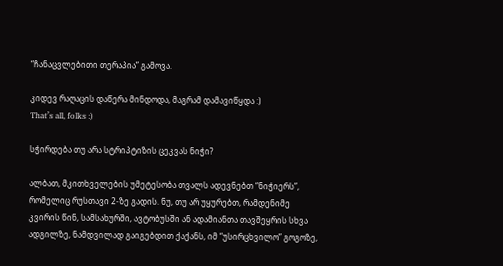“ჩანაცვლებითი თერაპია” გამოვა.

კიდევ რაღაცის დაწერა მინდოდა, მაგრამ დამავიწყდა :)
That’s all, folks :)

სჭირდება თუ არა სტრიპტიზის ცეკვას ნიჭი?

ალბათ, მკითხველების უმეტესობა თვალს ადევნებთ “ნიჭიერს”, რომელიც რუსთავი 2-ზე გადის. ნუ, თუ არ უყურებთ, რამდენიმე კვირის წინ, სამსახურში, ავტობუსში ან ადამიანთა თავშეყრის სხვა ადგილზე, ნამდვილად გაიგებდით ქაქანს, იმ “უსირცხვილო” გოგოზე,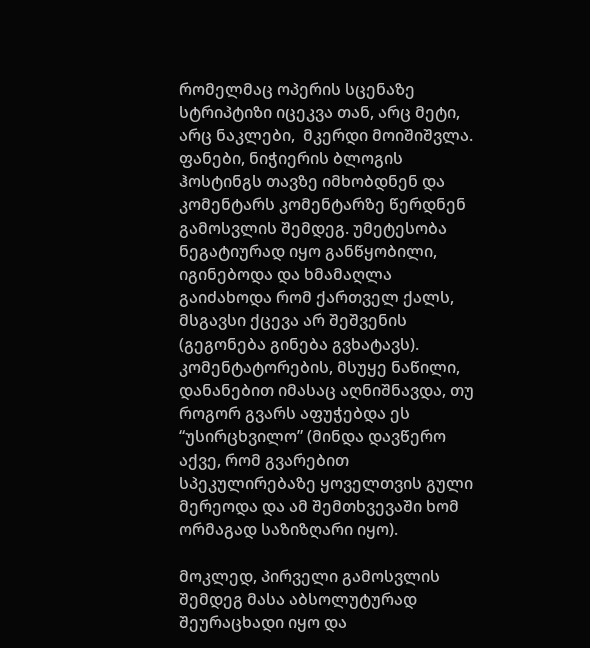რომელმაც ოპერის სცენაზე სტრიპტიზი იცეკვა თან, არც მეტი, არც ნაკლები,  მკერდი მოიშიშვლა.
ფანები, ნიჭიერის ბლოგის ჰოსტინგს თავზე იმხობდნენ და კომენტარს კომენტარზე წერდნენ გამოსვლის შემდეგ. უმეტესობა ნეგატიურად იყო განწყობილი, იგინებოდა და ხმამაღლა გაიძახოდა რომ ქართველ ქალს, მსგავსი ქცევა არ შეშვენის (გეგონება გინება გვხატავს). კომენტატორების, მსუყე ნაწილი, დანანებით იმასაც აღნიშნავდა, თუ როგორ გვარს აფუჭებდა ეს “უსირცხვილო” (მინდა დავწერო აქვე, რომ გვარებით სპეკულირებაზე ყოველთვის გული მერეოდა და ამ შემთხვევაში ხომ ორმაგად საზიზღარი იყო).

მოკლედ, პირველი გამოსვლის შემდეგ მასა აბსოლუტურად შეურაცხადი იყო და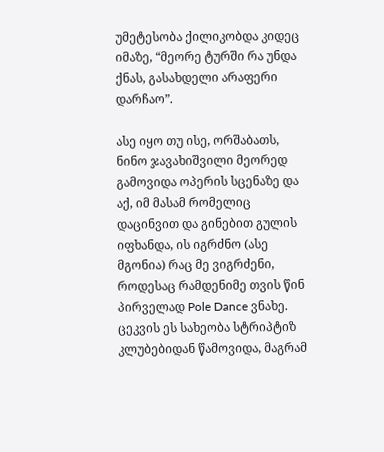უმეტესობა ქილიკობდა კიდეც იმაზე, “მეორე ტურში რა უნდა ქნას, გასახდელი არაფერი დარჩაო”.

ასე იყო თუ ისე, ორშაბათს, ნინო ჯავახიშვილი მეორედ გამოვიდა ოპერის სცენაზე და აქ, იმ მასამ რომელიც დაცინვით და გინებით გულის იფხანდა, ის იგრძნო (ასე მგონია) რაც მე ვიგრძენი, როდესაც რამდენიმე თვის წინ პირველად Pole Dance ვნახე.  ცეკვის ეს სახეობა სტრიპტიზ კლუბებიდან წამოვიდა, მაგრამ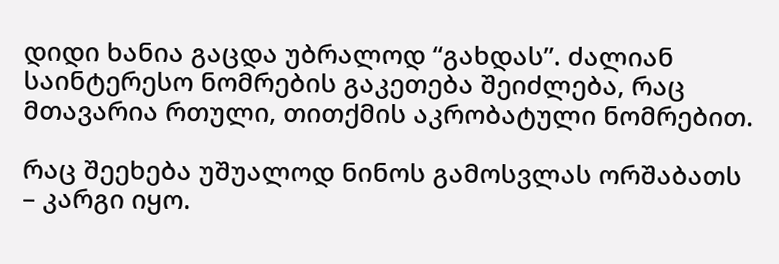დიდი ხანია გაცდა უბრალოდ “გახდას”. ძალიან საინტერესო ნომრების გაკეთება შეიძლება, რაც მთავარია რთული, თითქმის აკრობატული ნომრებით.

რაც შეეხება უშუალოდ ნინოს გამოსვლას ორშაბათს – კარგი იყო.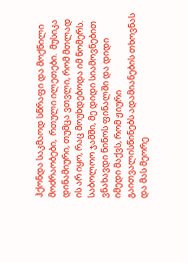ჰქონდა საკმაოდ სწრაფი და მოქნილი მოძრაობები,  რთული ილეთები.  მუსიკა დინამიური, თუმცა ვთვლი, რომ მთლად ის არ იყო, რაც მოუხდებოდა იმ ნომერს. საბოლოო ჯამში, მე დიდი სიამოვნებით ვნახავდი ნინოს ფინალში და დიდი იმედი მაქვს, რომ ჟიური გაითვალისწინებს ადამიანების თხოვნას და მას მეორე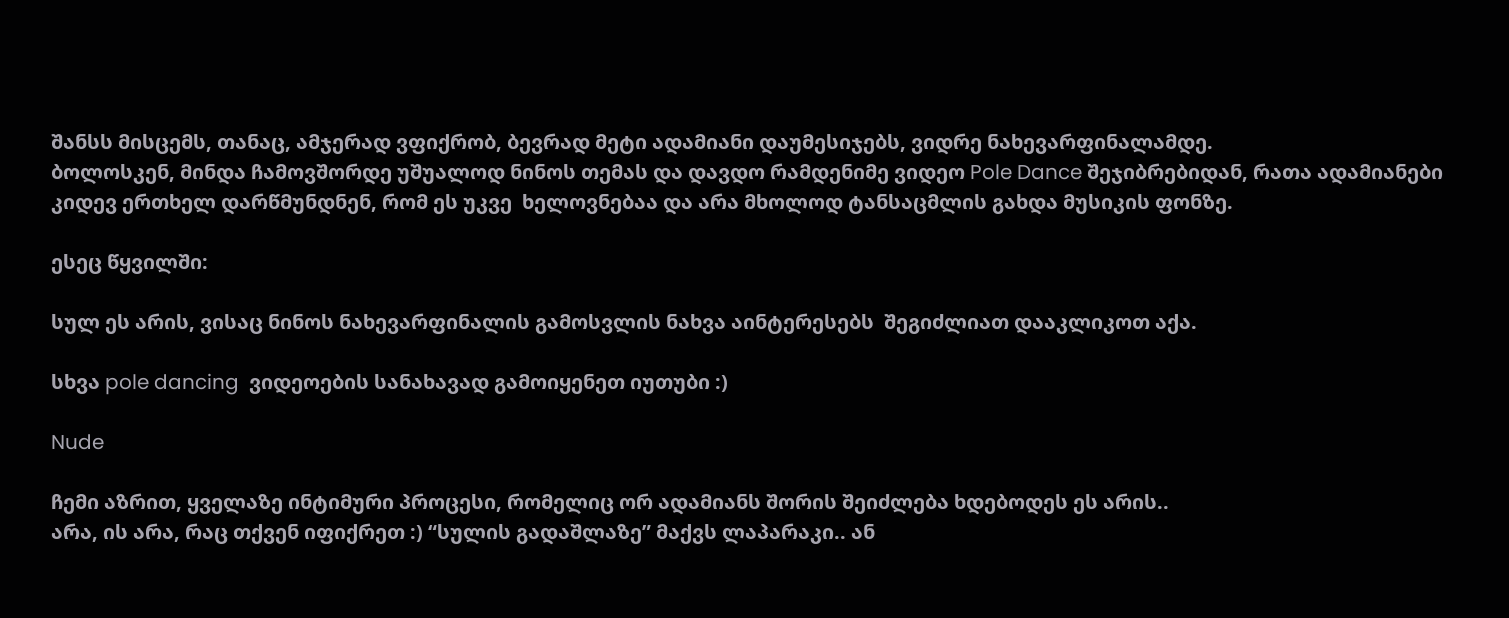შანსს მისცემს, თანაც, ამჯერად ვფიქრობ, ბევრად მეტი ადამიანი დაუმესიჯებს, ვიდრე ნახევარფინალამდე.
ბოლოსკენ, მინდა ჩამოვშორდე უშუალოდ ნინოს თემას და დავდო რამდენიმე ვიდეო Pole Dance შეჯიბრებიდან, რათა ადამიანები კიდევ ერთხელ დარწმუნდნენ, რომ ეს უკვე  ხელოვნებაა და არა მხოლოდ ტანსაცმლის გახდა მუსიკის ფონზე.

ესეც წყვილში:

სულ ეს არის, ვისაც ნინოს ნახევარფინალის გამოსვლის ნახვა აინტერესებს  შეგიძლიათ დააკლიკოთ აქა.

სხვა pole dancing  ვიდეოების სანახავად გამოიყენეთ იუთუბი :)

Nude

ჩემი აზრით, ყველაზე ინტიმური პროცესი, რომელიც ორ ადამიანს შორის შეიძლება ხდებოდეს ეს არის..
არა, ის არა, რაც თქვენ იფიქრეთ :) “სულის გადაშლაზე” მაქვს ლაპარაკი.. ან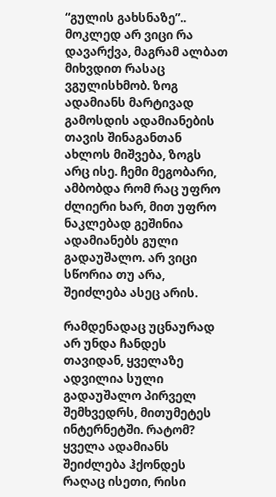“გულის გახსნაზე”.. მოკლედ არ ვიცი რა დავარქვა, მაგრამ ალბათ მიხვდით რასაც ვგულისხმობ. ზოგ ადამიანს მარტივად გამოსდის ადამიანების  თავის შინაგანთან ახლოს მიშვება, ზოგს არც ისე. ჩემი მეგობარი, ამბობდა რომ რაც უფრო ძლიერი ხარ, მით უფრო ნაკლებად გეშინია ადამიანებს გული გადაუშალო. არ ვიცი სწორია თუ არა, შეიძლება ასეც არის.

რამდენადაც უცნაურად არ უნდა ჩანდეს თავიდან, ყველაზე ადვილია სული გადაუშალო პირველ შემხვედრს, მითუმეტეს ინტერნეტში. რატომ?  ყველა ადამიანს შეიძლება ჰქონდეს რაღაც ისეთი, რისი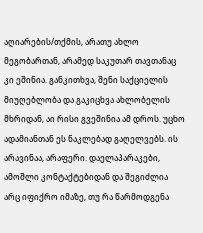აღიარების/თქმის, არათუ ახლო მეგობართან, არამედ საკუთარ თავთანაც კი ეშინია. განკითხვა, შენი საქციელის მიუღებლობა და გაკიცხვა ახლობელის მხრიდან, აი რისი გვეშინია ამ დროს. უცხო ადამიანთან ეს ნაკლებად გაღელვებს. ის არავინაა, არაფერი. დაელაპარაკები, ამოშლი კონტაქტებიდან და შეგიძლია  არც იფიქრო იმაზე, თუ რა წარმოდგენა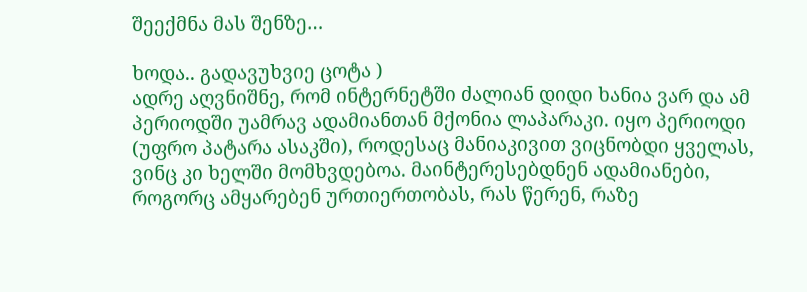შეექმნა მას შენზე…

ხოდა.. გადავუხვიე ცოტა )
ადრე აღვნიშნე, რომ ინტერნეტში ძალიან დიდი ხანია ვარ და ამ პერიოდში უამრავ ადამიანთან მქონია ლაპარაკი. იყო პერიოდი (უფრო პატარა ასაკში), როდესაც მანიაკივით ვიცნობდი ყველას, ვინც კი ხელში მომხვდებოა. მაინტერესებდნენ ადამიანები, როგორც ამყარებენ ურთიერთობას, რას წერენ, რაზე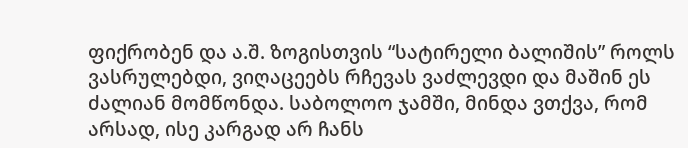ფიქრობენ და ა.შ. ზოგისთვის “სატირელი ბალიშის” როლს ვასრულებდი, ვიღაცეებს რჩევას ვაძლევდი და მაშინ ეს ძალიან მომწონდა. საბოლოო ჯამში, მინდა ვთქვა, რომ არსად, ისე კარგად არ ჩანს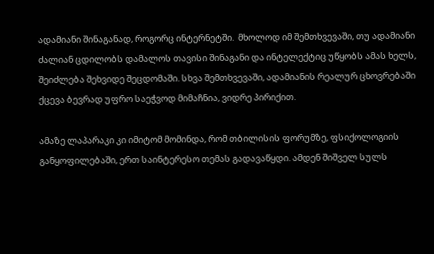ადამიანი შინაგანად, როგორც ინტერნეტში.  მხოლოდ იმ შემთხვევაში, თუ ადამიანი ძალიან ცდილობს დამალოს თავისი შინაგანი და ინტელექტიც უწყობს ამას ხელს, შეიძლება შეხვიდე შეცდომაში. სხვა შემთხვევაში, ადამიანის რეალურ ცხოვრებაში ქცევა ბევრად უფრო საეჭვოდ მიმაჩნია, ვიდრე პირიქით.

ამაზე ლაპარაკი კი იმიტომ მომინდა, რომ თბილისის ფორუმზე, ფსიქოლოგიის განყოფილებაში, ერთ საინტერესო თემას გადავაწყდი. ამდენ შიშველ სულს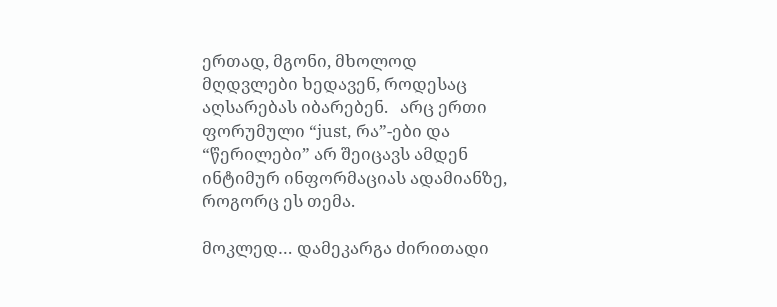ერთად, მგონი, მხოლოდ მღდვლები ხედავენ, როდესაც აღსარებას იბარებენ.   არც ერთი ფორუმული “just, რა”-ები და “წერილები” არ შეიცავს ამდენ ინტიმურ ინფორმაციას ადამიანზე, როგორც ეს თემა.

მოკლედ… დამეკარგა ძირითადი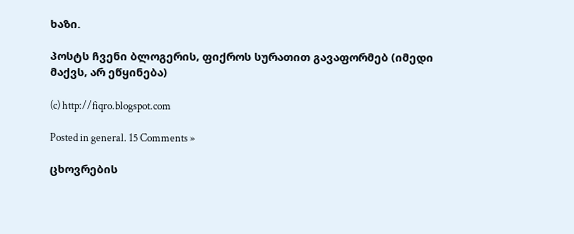ხაზი.

პოსტს ჩვენი ბლოგერის, ფიქროს სურათით გავაფორმებ (იმედი მაქვს, არ ეწყინება)

(c) http://fiqro.blogspot.com

Posted in general. 15 Comments »

ცხოვრების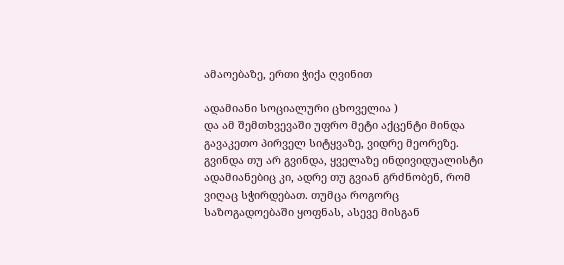ამაოებაზე, ერთი ჭიქა ღვინით

ადამიანი სოციალური ცხოველია )
და ამ შემთხვევაში უფრო მეტი აქცენტი მინდა გავაკეთო პირველ სიტყვაზე, ვიდრე მეორეზე.
გვინდა თუ არ გვინდა, ყველაზე ინდივიდუალისტი ადამიანებიც კი, ადრე თუ გვიან გრძნობენ, რომ ვიღაც სჭირდებათ. თუმცა როგორც საზოგადოებაში ყოფნას, ასევე მისგან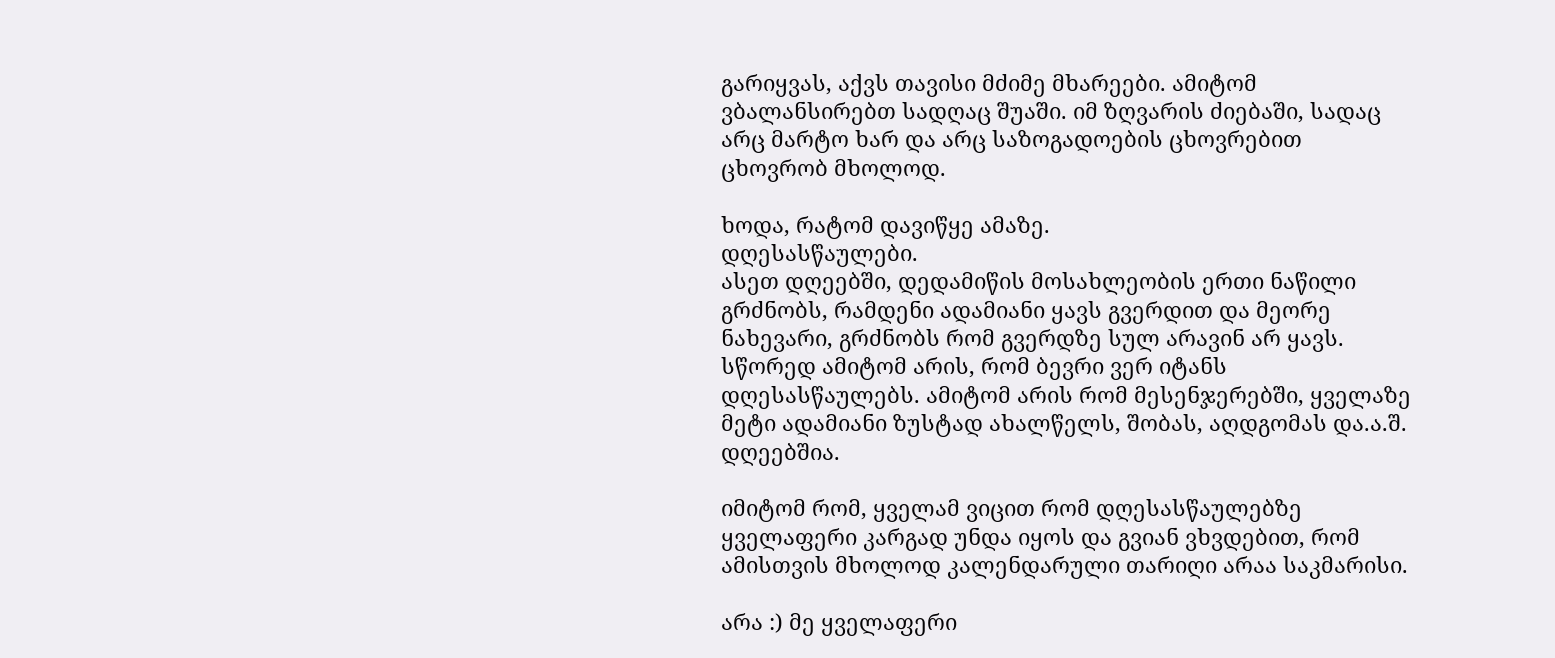გარიყვას, აქვს თავისი მძიმე მხარეები. ამიტომ ვბალანსირებთ სადღაც შუაში. იმ ზღვარის ძიებაში, სადაც არც მარტო ხარ და არც საზოგადოების ცხოვრებით ცხოვრობ მხოლოდ.

ხოდა, რატომ დავიწყე ამაზე.
დღესასწაულები.
ასეთ დღეებში, დედამიწის მოსახლეობის ერთი ნაწილი გრძნობს, რამდენი ადამიანი ყავს გვერდით და მეორე ნახევარი, გრძნობს რომ გვერდზე სულ არავინ არ ყავს.
სწორედ ამიტომ არის, რომ ბევრი ვერ იტანს დღესასწაულებს. ამიტომ არის რომ მესენჯერებში, ყველაზე მეტი ადამიანი ზუსტად ახალწელს, შობას, აღდგომას და.ა.შ. დღეებშია.

იმიტომ რომ, ყველამ ვიცით რომ დღესასწაულებზე ყველაფერი კარგად უნდა იყოს და გვიან ვხვდებით, რომ ამისთვის მხოლოდ კალენდარული თარიღი არაა საკმარისი.

არა :) მე ყველაფერი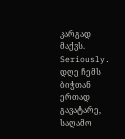კარგად მაქვს. Seriously. დღე ჩემს ბიჭთან ერთად გავატარე, საღამო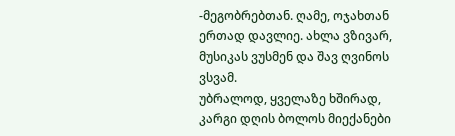-მეგობრებთან. ღამე, ოჯახთან ერთად დავლიე. ახლა ვზივარ, მუსიკას ვუსმენ და შავ ღვინოს ვსვამ.
უბრალოდ, ყველაზე ხშირად, კარგი დღის ბოლოს მიექანები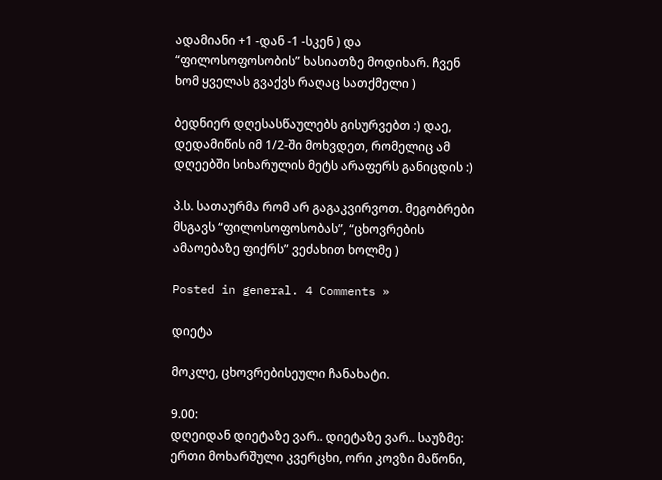ადამიანი +1 -დან -1 -სკენ ) და “ფილოსოფოსობის” ხასიათზე მოდიხარ. ჩვენ ხომ ყველას გვაქვს რაღაც სათქმელი )

ბედნიერ დღესასწაულებს გისურვებთ :) დაე, დედამიწის იმ 1/2-ში მოხვდეთ, რომელიც ამ დღეებში სიხარულის მეტს არაფერს განიცდის :)

პ.ს. სათაურმა რომ არ გაგაკვირვოთ. მეგობრები მსგავს “ფილოსოფოსობას”, “ცხოვრების ამაოებაზე ფიქრს” ვეძახით ხოლმე )

Posted in general. 4 Comments »

დიეტა

მოკლე, ცხოვრებისეული ჩანახატი.

9.00:
დღეიდან დიეტაზე ვარ.. დიეტაზე ვარ.. საუზმე: ერთი მოხარშული კვერცხი, ორი კოვზი მაწონი,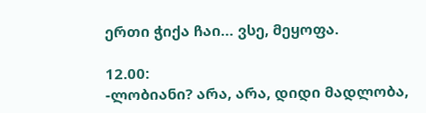ერთი ჭიქა ჩაი… ვსე, მეყოფა.

12.00:
-ლობიანი? არა, არა, დიდი მადლობა,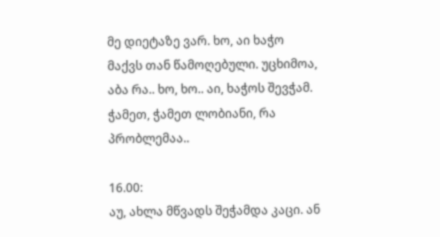მე დიეტაზე ვარ. ხო, აი ხაჭო მაქვს თან წამოღებული. უცხიმოა, აბა რა.. ხო, ხო.. აი, ხაჭოს შევჭამ. ჭამეთ, ჭამეთ ლობიანი, რა პრობლემაა..

16.00:
აუ, ახლა მწვადს შეჭამდა კაცი. ან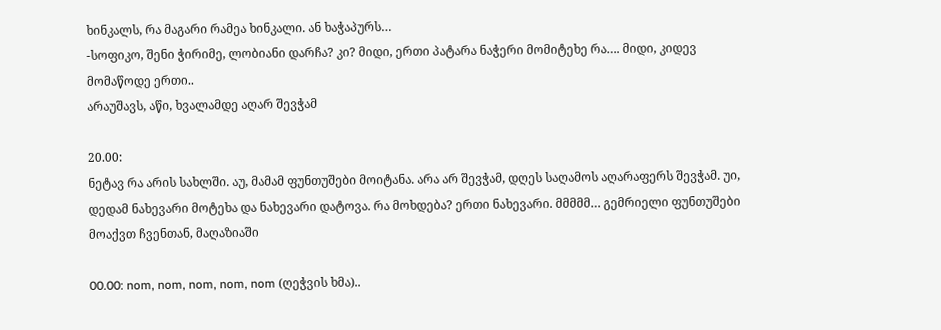ხინკალს, რა მაგარი რამეა ხინკალი. ან ხაჭაპურს…
-სოფიკო, შენი ჭირიმე, ლობიანი დარჩა? კი? მიდი, ერთი პატარა ნაჭერი მომიტეხე რა…. მიდი, კიდევ მომაწოდე ერთი..
არაუშავს, აწი, ხვალამდე აღარ შევჭამ

20.00:
ნეტავ რა არის სახლში. აუ, მამამ ფუნთუშები მოიტანა. არა არ შევჭამ, დღეს საღამოს აღარაფერს შევჭამ. უი, დედამ ნახევარი მოტეხა და ნახევარი დატოვა. რა მოხდება? ერთი ნახევარი. მმმმმ… გემრიელი ფუნთუშები მოაქვთ ჩვენთან, მაღაზიაში

00.00: nom, nom, nom, nom, nom (ღეჭვის ხმა)..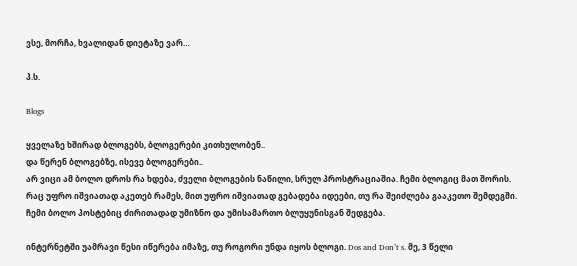ვსე, მორჩა, ხვალიდან დიეტაზე ვარ…

პ.ს.

Blogs

ყველაზე ხშირად ბლოგებს, ბლოგერები კითხულობენ..
და წერენ ბლოგებზე, ისევე ბლოგერები..
არ ვიცი ამ ბოლო დროს რა ხდება, ძველი ბლოგების ნაწილი, სრულ პროსტრაციაშია. ჩემი ბლოგიც მათ შორის.
რაც უფრო იშვიათად აკეთებ რამეს, მით უფრო იშვიათად გებადება იდეები, თუ რა შეიძლება გააკეთო შემდეგში. ჩემი ბოლო პოსტებიც ძირითადად უმიზნო და უმისამართო ბლუყუნისგან შედგება.

ინტერნეტში უამრავი წესი იწერება იმაზე, თუ როგორი უნდა იყოს ბლოგი. Dos and Don’t s. მე, 3 წელი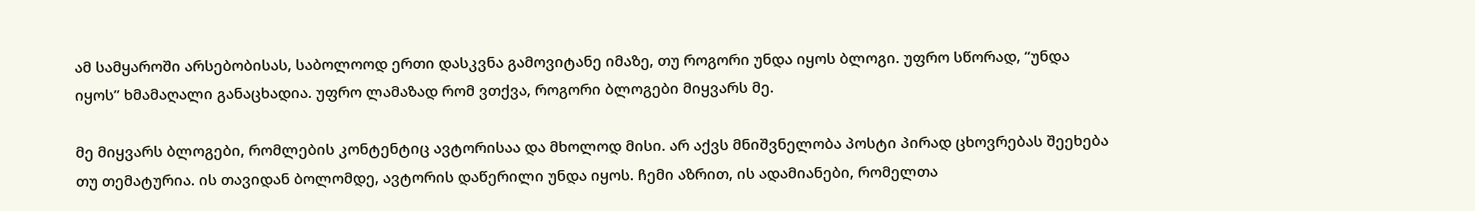ამ სამყაროში არსებობისას, საბოლოოდ ერთი დასკვნა გამოვიტანე იმაზე, თუ როგორი უნდა იყოს ბლოგი. უფრო სწორად, “უნდა იყოს” ხმამაღალი განაცხადია. უფრო ლამაზად რომ ვთქვა, როგორი ბლოგები მიყვარს მე.

მე მიყვარს ბლოგები, რომლების კონტენტიც ავტორისაა და მხოლოდ მისი. არ აქვს მნიშვნელობა პოსტი პირად ცხოვრებას შეეხება თუ თემატურია. ის თავიდან ბოლომდე, ავტორის დაწერილი უნდა იყოს. ჩემი აზრით, ის ადამიანები, რომელთა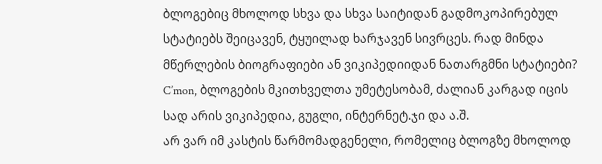ბლოგებიც მხოლოდ სხვა და სხვა საიტიდან გადმოკოპირებულ სტატიებს შეიცავენ, ტყუილად ხარჯავენ სივრცეს. რად მინდა მწერლების ბიოგრაფიები ან ვიკიპედიიდან ნათარგმნი სტატიები? C’mon, ბლოგების მკითხველთა უმეტესობამ, ძალიან კარგად იცის სად არის ვიკიპედია, გუგლი, ინტერნეტ.ჯი და ა.შ.
არ ვარ იმ კასტის წარმომადგენელი, რომელიც ბლოგზე მხოლოდ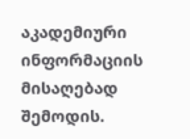აკადემიური ინფორმაციის მისაღებად შემოდის.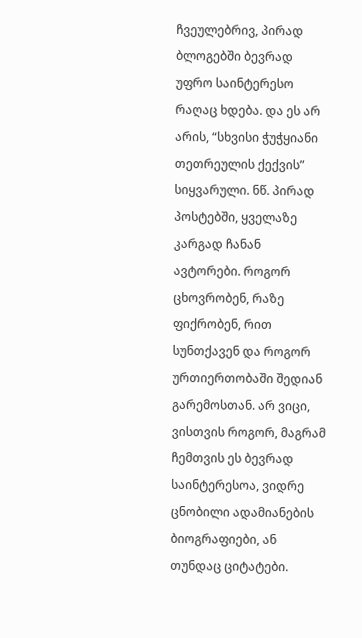ჩვეულებრივ, პირად ბლოგებში ბევრად უფრო საინტერესო რაღაც ხდება. და ეს არ არის, “სხვისი ჭუჭყიანი თეთრეულის ქექვის” სიყვარული. ნწ. პირად პოსტებში, ყველაზე კარგად ჩანან ავტორები. როგორ ცხოვრობენ, რაზე ფიქრობენ, რით სუნთქავენ და როგორ ურთიერთობაში შედიან გარემოსთან. არ ვიცი, ვისთვის როგორ, მაგრამ ჩემთვის ეს ბევრად საინტერესოა, ვიდრე ცნობილი ადამიანების ბიოგრაფიები, ან თუნდაც ციტატები.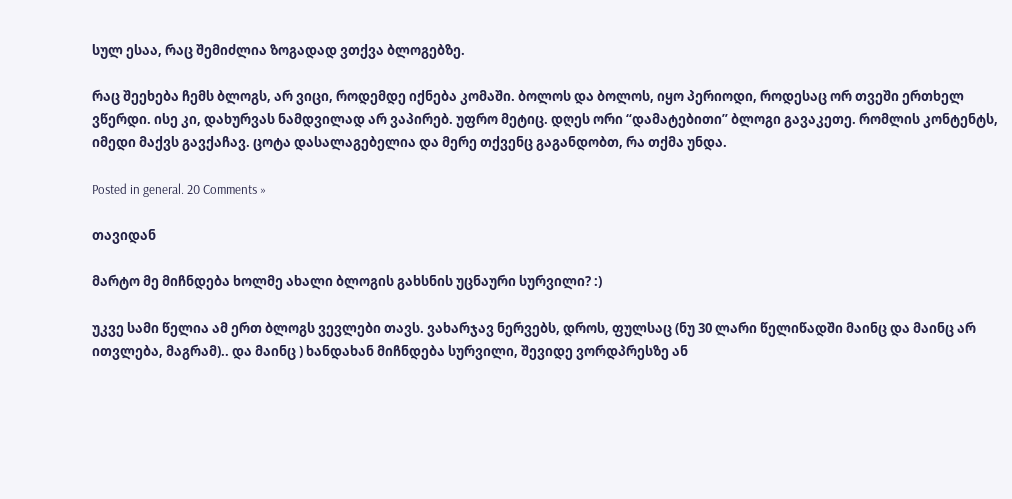სულ ესაა, რაც შემიძლია ზოგადად ვთქვა ბლოგებზე.

რაც შეეხება ჩემს ბლოგს, არ ვიცი, როდემდე იქნება კომაში. ბოლოს და ბოლოს, იყო პერიოდი, როდესაც ორ თვეში ერთხელ ვწერდი. ისე კი, დახურვას ნამდვილად არ ვაპირებ. უფრო მეტიც. დღეს ორი “დამატებითი” ბლოგი გავაკეთე. რომლის კონტენტს, იმედი მაქვს გავქაჩავ. ცოტა დასალაგებელია და მერე თქვენც გაგანდობთ, რა თქმა უნდა.

Posted in general. 20 Comments »

თავიდან

მარტო მე მიჩნდება ხოლმე ახალი ბლოგის გახსნის უცნაური სურვილი? :)

უკვე სამი წელია ამ ერთ ბლოგს ვევლები თავს. ვახარჯავ ნერვებს, დროს, ფულსაც (ნუ 30 ლარი წელიწადში მაინც და მაინც არ ითვლება, მაგრამ).. და მაინც ) ხანდახან მიჩნდება სურვილი, შევიდე ვორდპრესზე ან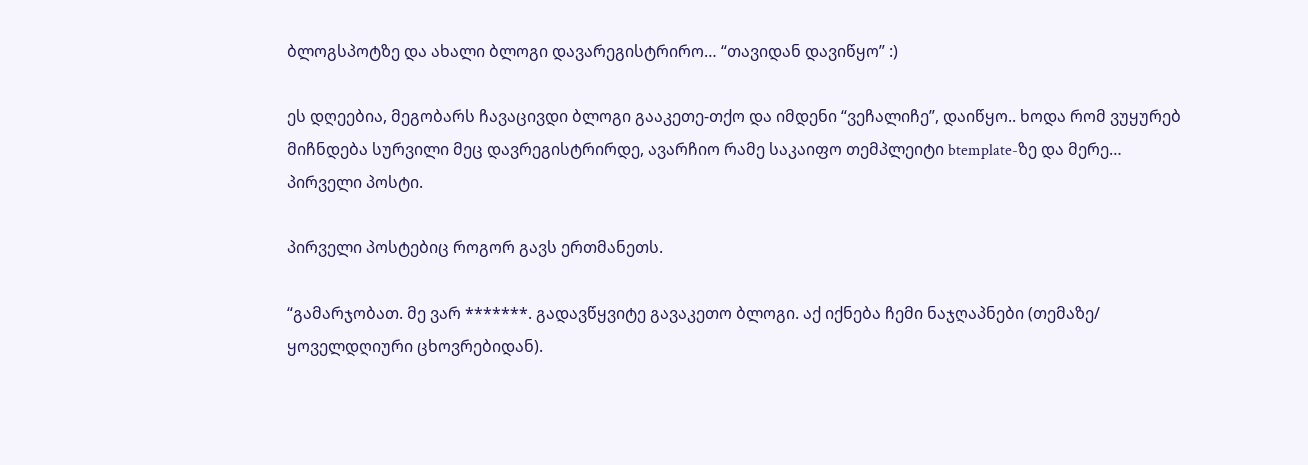ბლოგსპოტზე და ახალი ბლოგი დავარეგისტრირო… “თავიდან დავიწყო” :)

ეს დღეებია, მეგობარს ჩავაცივდი ბლოგი გააკეთე-თქო და იმდენი “ვეჩალიჩე”, დაიწყო.. ხოდა რომ ვუყურებ მიჩნდება სურვილი მეც დავრეგისტრირდე, ავარჩიო რამე საკაიფო თემპლეიტი btemplate-ზე და მერე… პირველი პოსტი.

პირველი პოსტებიც როგორ გავს ერთმანეთს.

“გამარჯობათ. მე ვარ *******. გადავწყვიტე გავაკეთო ბლოგი. აქ იქნება ჩემი ნაჯღაპნები (თემაზე/ ყოველდღიური ცხოვრებიდან).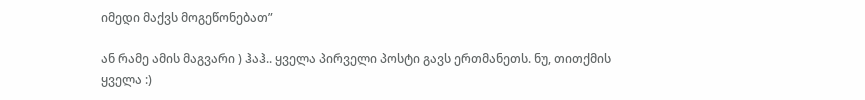იმედი მაქვს მოგეწონებათ”

ან რამე ამის მაგვარი ) ჰაჰ.. ყველა პირველი პოსტი გავს ერთმანეთს. ნუ, თითქმის ყველა :)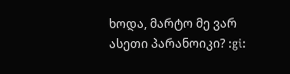ხოდა, მარტო მე ვარ ასეთი პარანოიკი? :gi: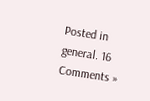Posted in general. 16 Comments »